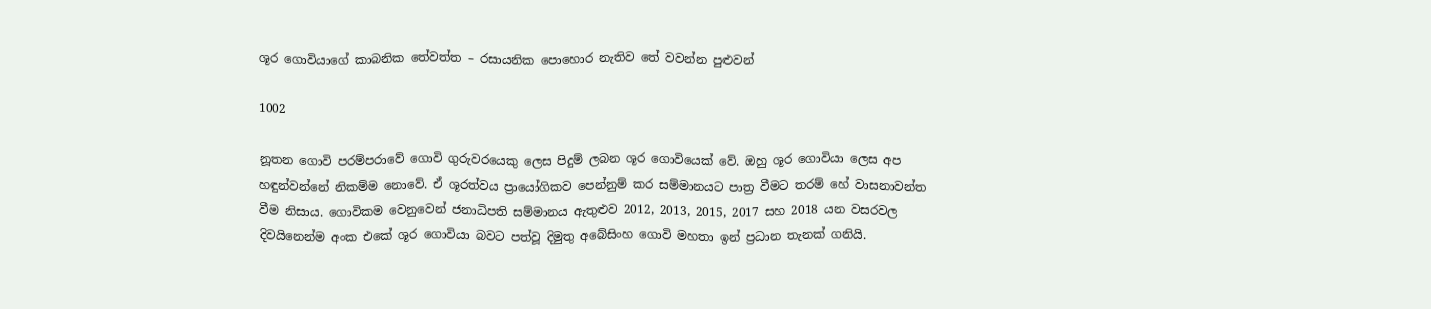ශූර ගොවියාගේ කාබනික තේවත්ත – රසායනික පොහොර නැතිව තේ වවන්න පුළුවන්

1002

නූතන ගොවි පරම්පරාවේ ගොවි ගුරුවරයෙකු ලෙස පිදුම් ලබන ශූර ගොවියෙක් වේ. ඔහු ශූර ගොවියා ලෙස අප හඳුන්වන්නේ නිකම්ම නොවේ. ඒ ශූරත්වය ප්‍රායෝගිකව පෙන්නුම් කර සම්මානයට පාත්‍ර වීමට තරම් හේ වාසනාවන්ත වීම නිසාය. ගොවිකම වෙනුවෙන් ජනාධිපති සම්මානය ඇතුළුව 2012, 2013, 2015, 2017 සහ 2018 යන වසරවල දිවයිනෙන්ම අංක එකේ ශූර ගොවියා බවට පත්වූ දිමුතු අබේසිංහ ගොවි මහතා ඉන් ප්‍රධාන තැනක් ගනියි.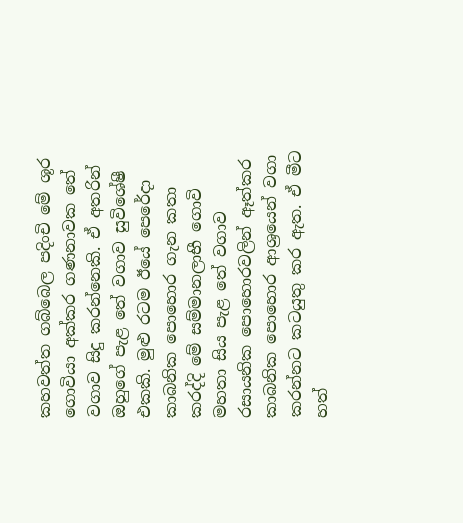කහවත්ත ගබ්බෙල පදිංචි මේ ශූර ගොවියා අක්කර ගණනාවක තේ වගාව සිදු කරන්නෙකි. ඒ අතරින් ඔහුගේ පැළ තේ වගාව සුවිශේෂී එකකි. මුළු රටම ඊයේ පෙරේදා කාබනික පොහොර ගැන කතා කරද්දි මේ සම්මානලාභී ගොවි මහතා සිය පැළ තේ වගාව රසායනික පොහොරවලින් ඈත්කර කාබනික පොහොර ආශ්‍රයෙන් වගා කරන්නට කටයුතු කර ඇත. ඒ මීට හත්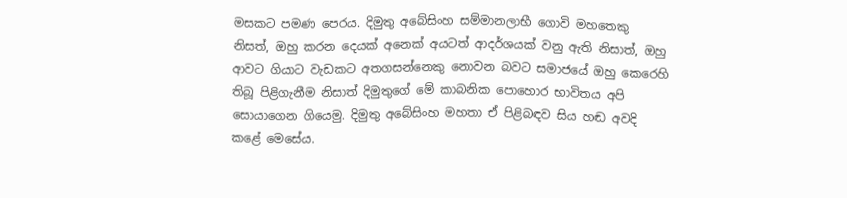මසකට පමණ පෙරය. දිමුතු අබේසිංහ සම්මානලාභී ගොවි මහතෙකු නිසත්, ඔහු කරන දෙයක් අනෙක් අයටත් ආදර්ශයක් වනු ඇති නිසාත්, ඔහු ආවට ගියාට වැඩකට අතගසන්නෙකු නොවන බවට සමාජයේ ඔහු කෙරෙහි තිබූ පිළිගැනීම නිසාත් දිමුතුගේ මේ කාබනික පොහොර භාවිතය අපි සොයාගෙන ගියෙමු. දිමුතු අබේසිංහ මහතා ඒ පිළිබඳව සිය හඬ අවදි කළේ මෙසේය.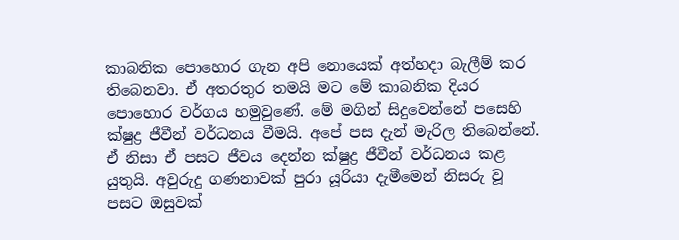කාබනික පොහොර ගැන අපි නොයෙක් අත්හදා බැලීම් කර තිබෙනවා. ඒ අතරතුර තමයි මට මේ කාබනික දියර පොහොර වර්ගය හමුවුණේ. මේ මගින් සිදුවෙන්නේ පසෙහි ක්ෂුද්‍ර ජීවීන් වර්ධනය වීමයි. අපේ පස දැන් මැරිල තිබෙන්නේ. ඒ නිසා ඒ පසට ජීවය දෙන්න ක්ෂුද්‍ර ජීවීන් වර්ධනය කළ යුතුයි. අවුරුදු ගණනාවක් පුරා යූරියා දැමීමෙන් නිසරු වූ පසට ඔසුවක්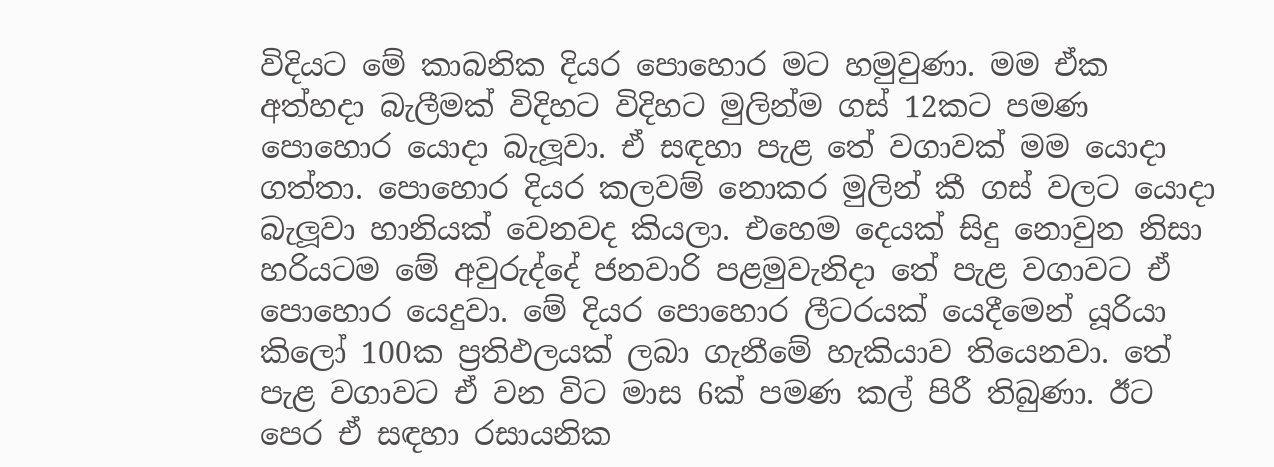විදියට මේ කාබනික දියර පොහොර මට හමුවුණා. මම ඒක අත්හදා බැලීමක් විදිහට විදිහට මුලින්ම ගස් 12කට පමණ පොහොර යොදා බැලූවා. ඒ සඳහා පැළ තේ වගාවක් මම යොදා ගත්තා. පොහොර දියර කලවම් නොකර මුලින් කී ගස් වලට යොදා බැලූවා හානියක් වෙනවද කියලා. එහෙම දෙයක් සිදු නොවුන නිසා හරියටම මේ අවුරුද්දේ ජනවාරි පළමුවැනිදා තේ පැළ වගාවට ඒ පොහොර යෙදුවා. මේ දියර පොහොර ලීටරයක් යෙදීමෙන් යූරියා කිලෝ 100ක ප්‍රතිඵලයක් ලබා ගැනීමේ හැකියාව තියෙනවා. තේ පැළ වගාවට ඒ වන විට මාස 6ක් පමණ කල් පිරී තිබුණා. ඊට පෙර ඒ සඳහා රසායනික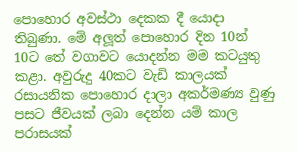පොහොර අවස්ථා දෙකක දී යොදා තිබුණා. මේ අලූත් පොහොර දින 10න් 10ට තේ වගාවට යොදන්න මම කටයුතු කළා. අවුරුදු 40කට වැඩි කාලයක් රසායනික පොහොර දාලා අකර්මණ්‍ය වුණු පසට ජීවයක් ලබා දෙන්න යම් කාල පරාසයක්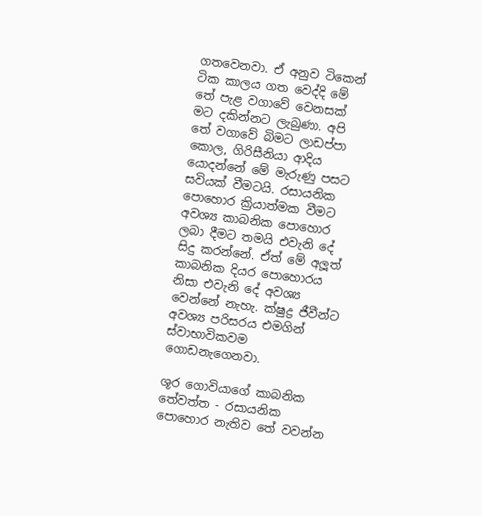ගතවෙනවා. ඒ අනුව ටිකෙන් ටික කාලය ගත වෙද්දි මේ තේ පැළ වගාවේ වෙනසක් මට දකින්නට ලැබුණා. අපි තේ වගාවේ බිමට ලාඩප්පා කොල, ගිරිසීනියා ආදිය යොදන්නේ මේ මැරුණු පසට සවියක් වීමටයි. රසායනික පොහොර ක්‍රියාත්මක වීමට අවශ්‍ය කාබනික පොහොර ලබා දීමට තමයි එවැනි දේ සිදු කරන්නේ. ඒත් මේ අලූත් කාබනික දියර පොහොරය නිසා එවැනි දේ අවශ්‍ය වෙන්නේ නැහැ. ක්ෂුද්‍ර ජීවීන්ට අවශ්‍ය පරිසරය එමගින් ස්වාභාවිකවම ගොඩනැගෙනවා.

ශූර ගොවියාගේ කාබනික තේවත්ත - රසායනික පොහොර නැතිව තේ වවන්න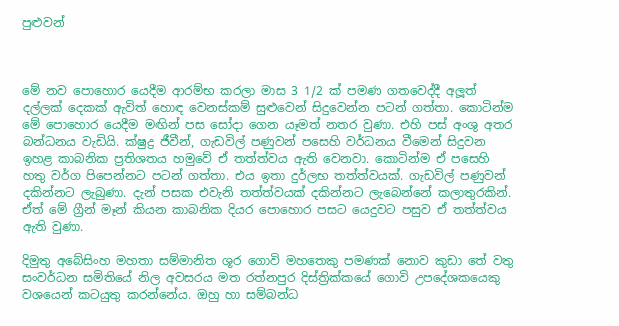පුළුවන්



මේ නව පොහොර යෙදීම ආරම්භ කරලා මාස 3 1/2 ක් පමණ ගතවෙද්දී අලූත් දල්ලක් දෙකක් ඇවිත් හොඳ වෙනස්කම් සුළුවෙන් සිදුවෙන්න පටන් ගත්තා. කොටින්ම මේ පොහොර යෙදීම මඟින් පස සෝදා ගෙන යෑමත් නතර වුණා. එහි පස් අංශු අතර බන්ධනය වැඩියි. ක්ෂුද්‍ර ජීවීන්, ගැඩවිල් පණුවන් පසෙහි වර්ධනය වීමෙන් සිදුවන ඉහළ කාබනික ප්‍රතිශතය හමුවේ ඒ තත්ත්වය ඇති වෙනවා. කොටින්ම ඒ පසෙහි හතු වර්ග පිපෙන්නට පටන් ගත්තා. එය ඉතා දුර්ලභ තත්ත්වයක්. ගැඩවිල් පණුවන් දකින්නට ලැබුණා. දැන් පසක එවැනි තත්ත්වයක් දකින්නට ලැබෙන්නේ කලාතුරකින්. ඒත් මේ ග්‍රීන් මෑන් කියන කාබනික දියර පොහොර පසට යෙදුවට පසුව ඒ තත්ත්වය ඇති වුණා.

දිමුතු අබේසිංහ මහතා සම්මානිත ශූර ගොවි මහතෙකු පමණක් නොව කුඩා තේ වතු සංවර්ධන සමිතියේ නිල අවසරය මත රත්නපුර දිස්ත්‍රික්කයේ ගොවි උපදේශකයෙකු වශයෙන් කටයුතු කරන්නේය. ඔහු හා සම්බන්ධ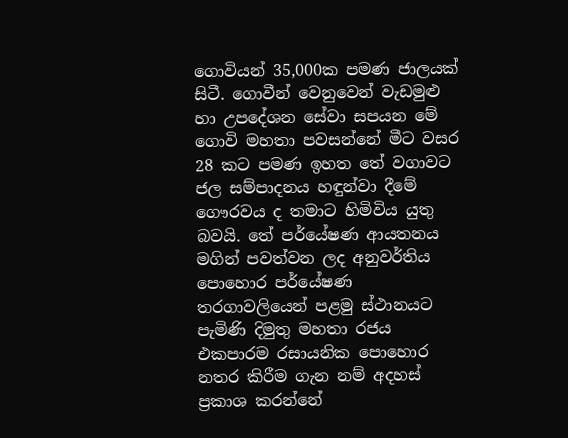ගොවියන් 35,000ක පමණ ජාලයක් සිටී. ගොවීන් වෙනුවෙන් වැඩමුළු හා උපදේශන සේවා සපයන මේ ගොවි මහතා පවසන්නේ මීට වසර 28 කට පමණ ඉහත තේ වගාවට ජල සම්පාදනය හඳුන්වා දීමේ ගෞරවය ද තමාට හිමිවිය යුතු බවයි. තේ පර්යේෂණ ආයතනය මගින් පවත්වන ලද අනුවර්තිය පොහොර පර්යේෂණ තරගාවලියෙන් පළමු ස්ථානයට පැමිණි දිමුතු මහතා රජය එකපාරම රසායනික පොහොර නතර කිරීම ගැන නම් අදහස් ප්‍රකාශ කරන්නේ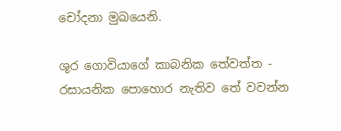චෝදනා මුඛයෙනි.

ශූර ගොවියාගේ කාබනික තේවත්ත - රසායනික පොහොර නැතිව තේ වවන්න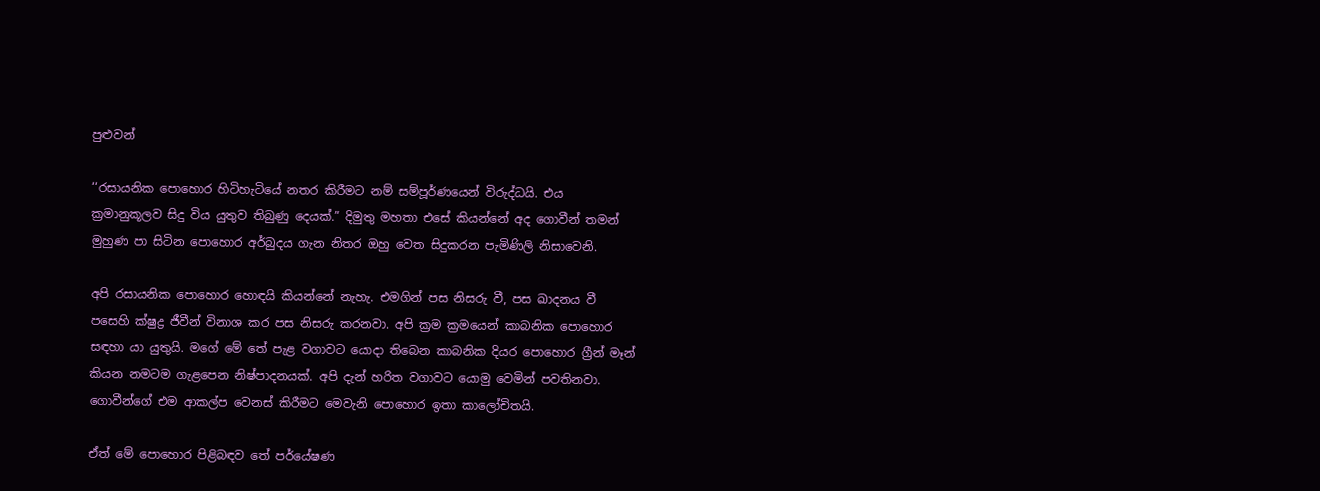පුළුවන්

‘‘රසායනික පොහොර හිටිහැටියේ නතර කිරීමට නම් සම්පූර්ණයෙන් විරුද්ධයි. එය ක්‍රමානුකූලව සිදු විය යුතුව තිබුණු දෙයක්.” දිමුතු මහතා එසේ කියන්නේ අද ගොවීන් තමන් මුහුණ පා සිටින පොහොර අර්බුදය ගැන නිතර ඔහු වෙත සිදුකරන පැමිණිලි නිසාවෙනි.

අපි රසායනික පොහොර හොඳයි කියන්නේ නැහැ. එමගින් පස නිසරු වී, පස ඛාදනය වී පසෙහි ක්ෂුද්‍ර ජීවීන් විනාශ කර පස නිසරු කරනවා. අපි ක්‍රම ක්‍රමයෙන් කාබනික පොහොර සඳහා යා යුතුයි. මගේ මේ තේ පැළ වගාවට යොදා තිබෙන කාබනික දියර පොහොර ග්‍රීන් මෑන් කියන නමටම ගැළපෙන නිෂ්පාදනයක්. අපි දැන් හරිත වගාවට යොමු වෙමින් පවතිනවා. ගොවීන්ගේ එම ආකල්ප වෙනස් කිරීමට මෙවැනි පොහොර ඉතා කාලෝචිතයි.

ඒත් මේ පොහොර පිළිබඳව තේ පර්යේෂණ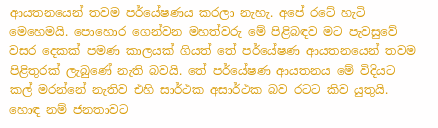ආයතනයෙන් තවම පර්යේෂණය කරලා නැහැ. අපේ රටේ හැටි මෙහෙමයි. පොහොර ගෙන්වන මහත්වරු මේ පිළිබඳව මට පැවසුවේ වසර දෙකක් පමණ කාලයක් ගියත් තේ පර්යේෂණ ආයතනයෙන් තවම පිළිතුරක් ලැබුණේ නැති බවයි. තේ පර්යේෂණ ආයතනය මේ විදියට කල් මරන්නේ නැතිව එහි සාර්ථක අසාර්ථක බව රටට කිව යුතුයි. හොඳ නම් ජනතාවට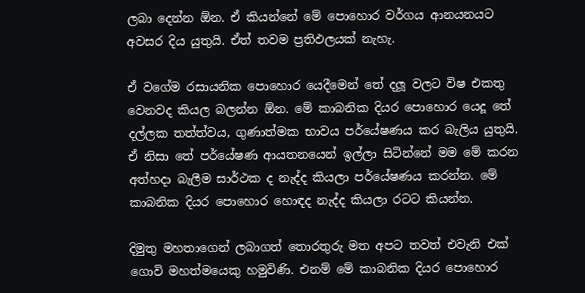ලබා දෙන්න ඕන. ඒ කියන්නේ මේ පොහොර වර්ගය ආනයනයට අවසර දිය යුතුයි. ඒත් තවම ප්‍රතිඵලයක් නැහැ.

ඒ වගේම රසායනික පොහොර යෙදීමෙන් තේ දලූ වලට විෂ එකතු වෙනවද කියල බලන්න ඕන. මේ කාබනික දියර පොහොර යෙදූ තේ දල්ලක තත්ත්වය, ගුණාත්මක භාවය පර්යේෂණය කර බැලිය යුතුයි. ඒ නිසා තේ පර්යේෂණ ආයතනයෙන් ඉල්ලා සිටින්නේ මම මේ කරන අත්හදා බැලීම සාර්ථක ද නැද්ද කියලා පර්යේෂණය කරන්න. මේ කාබනික දියර පොහොර හොඳද නැද්ද කියලා රටට කියන්න.

දිමුතු මහතාගෙන් ලබාගත් තොරතුරු මත අපට තවත් එවැනි එක් ගොවි මහත්මයෙකු හමුවිණි. එනම් මේ කාබනික දියර පොහොර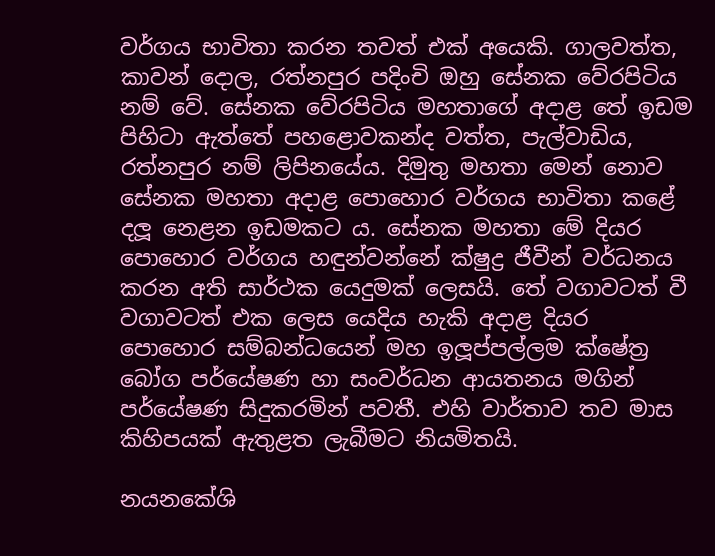වර්ගය භාවිතා කරන තවත් එක් අයෙකි. ගාලවත්ත, කාවන් දොල, රත්නපුර පදිංචි ඔහු සේනක වේරපිටිය නම් වේ. සේනක වේරපිටිය මහතාගේ අදාළ තේ ඉඩම පිහිටා ඇත්තේ පහළොවකන්ද වත්ත, පැල්වාඩිය, රත්නපුර නම් ලිපිනයේය. දිමුතු මහතා මෙන් නොව සේනක මහතා අදාළ පොහොර වර්ගය භාවිතා කළේ දලූ නෙළන ඉඩමකට ය. සේනක මහතා මේ දියර පොහොර වර්ගය හඳුන්වන්නේ ක්ෂුද්‍ර ජීවීන් වර්ධනය කරන අති සාර්ථක යෙදුමක් ලෙසයි. තේ වගාවටත් වී වගාවටත් එක ලෙස යෙදිය හැකි අදාළ දියර පොහොර සම්බන්ධයෙන් මහ ඉලූප්පල්ලම ක්ෂේත්‍ර බෝග පර්යේෂණ හා සංවර්ධන ආයතනය මගින් පර්යේෂණ සිදුකරමින් පවතී. එහි වාර්තාව තව මාස කිහිපයක් ඇතුළත ලැබීමට නියමිතයි.

නයනකේශි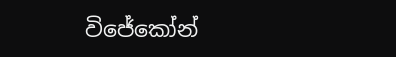විජේකෝන්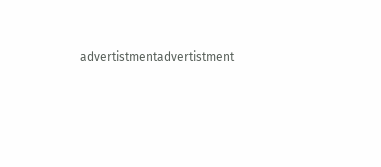advertistmentadvertistment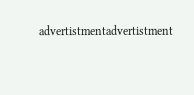advertistmentadvertistment